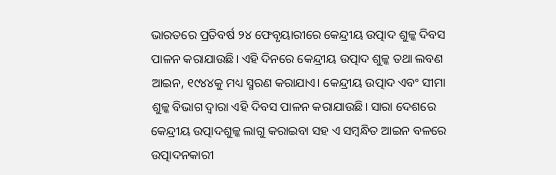ଭାରତରେ ପ୍ରତିବର୍ଷ ୨୪ ଫେବୃୟାରୀରେ କେନ୍ଦ୍ରୀୟ ଉତ୍ପାଦ ଶୁଳ୍କ ଦିବସ ପାଳନ କରାଯାଉଛି। ଏହି ଦିନରେ କେନ୍ଦ୍ରୀୟ ଉତ୍ପାଦ ଶୁଳ୍କ ତଥା ଲବଣ ଆଇନ, ୧୯୪୪କୁ ମଧ୍ୟ ସ୍ମରଣ କରାଯାଏ। କେନ୍ଦ୍ରୀୟ ଉତ୍ପାଦ ଏବଂ ସୀମା ଶୁଳ୍କ ବିଭାଗ ଦ୍ୱାରା ଏହି ଦିବସ ପାଳନ କରାଯାଉଛି। ସାରା ଦେଶରେ କେନ୍ଦ୍ରୀୟ ଉତ୍ପାଦଶୁଳ୍କ ଲାଗୁ କରାଇବା ସହ ଏ ସମ୍ବନ୍ଧିତ ଆଇନ ବଳରେ ଉତ୍ପାଦନକାରୀ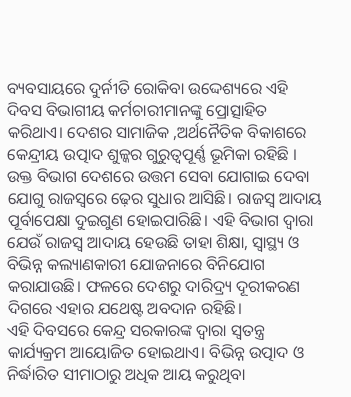ବ୍ୟବସାୟରେ ଦୁର୍ନୀତି ରୋକିବା ଉଦ୍ଦେଶ୍ୟରେ ଏହି ଦିବସ ବିଭାଗୀୟ କର୍ମଚାରୀମାନଙ୍କୁ ପ୍ରୋତ୍ସାହିତ କରିଥାଏ। ଦେଶର ସାମାଜିକ ,ଅର୍ଥନୈତିକ ବିକାଶରେ କେନ୍ଦ୍ରୀୟ ଉତ୍ପାଦ ଶୁଳ୍କର ଗୁରୁତ୍ୱପୂର୍ଣ୍ଣ ଭୂମିକା ରହିଛି । ଉକ୍ତ ବିଭାଗ ଦେଶରେ ଉତ୍ତମ ସେବା ଯୋଗାଇ ଦେବା ଯୋଗୁ ରାଜସ୍ବରେ ଢ଼େର ସୁଧାର ଆସିଛି। ରାଜସ୍ବ ଆଦାୟ ପୂର୍ବାପେକ୍ଷା ଦୁଇଗୁଣ ହୋଇପାରିଛି। ଏହି ବିଭାଗ ଦ୍ୱାରା ଯେଉଁ ରାଜସ୍ବ ଆଦାୟ ହେଉଛି ତାହା ଶିକ୍ଷା, ସ୍ବାସ୍ଥ୍ୟ ଓ ବିଭିନ୍ନ କଲ୍ୟାଣକାରୀ ଯୋଜନାରେ ବିନିଯୋଗ କରାଯାଉଛି। ଫଳରେ ଦେଶରୁ ଦାରିଦ୍ର୍ୟ ଦୂରୀକରଣ ଦିଗରେ ଏହାର ଯଥେଷ୍ଟ ଅବଦାନ ରହିଛି।
ଏହି ଦିବସରେ କେନ୍ଦ୍ର ସରକାରଙ୍କ ଦ୍ୱାରା ସ୍ବତନ୍ତ୍ର କାର୍ଯ୍ୟକ୍ରମ ଆୟୋଜିତ ହୋଇଥାଏ। ବିଭିନ୍ନ ଉତ୍ପାଦ ଓ ନିର୍ଦ୍ଧାରିତ ସୀମାଠାରୁ ଅଧିକ ଆୟ କରୁଥିବା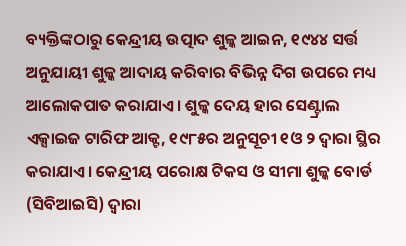ବ୍ୟକ୍ତିଙ୍କଠାରୁ କେନ୍ଦ୍ରୀୟ ଉତ୍ପାଦ ଶୁଳ୍କ ଆଇନ, ୧୯୪୪ ସର୍ତ୍ତ ଅନୁଯାୟୀ ଶୁଳ୍କ ଆଦାୟ କରିବାର ବିଭିନ୍ନ ଦିଗ ଉପରେ ମଧ୍ୟ ଆଲୋକପାତ କରାଯାଏ। ଶୁଳ୍କ ଦେୟ ହାର ସେଣ୍ଟ୍ରାଲ ଏକ୍ସାଇଜ ଟାରିଫ ଆକ୍ଟ, ୧୯୮୫ର ଅନୁସୂଚୀ ୧ଓ ୨ ଦ୍ୱାରା ସ୍ଥିର କରାଯାଏ। କେନ୍ଦ୍ରୀୟ ପରୋକ୍ଷ ଟିକସ ଓ ସୀମା ଶୁଳ୍କ ବୋର୍ଡ (ସିବିଆଇସି) ଦ୍ୱାରା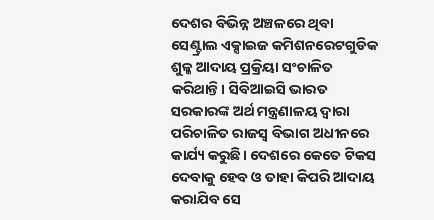ଦେଶର ବିଭିନ୍ନ ଅଞ୍ଚଳରେ ଥିବା ସେଣ୍ଟ୍ରାଲ ଏକ୍ସାଇଜ କମିଶନରେଟଗୁଡିକ ଶୁଳ୍କ ଆଦାୟ ପ୍ରକ୍ରିୟା ସଂଚାଳିତ କରିଥାନ୍ତି। ସିବିଆଇସି ଭାରତ ସରକାରଙ୍କ ଅର୍ଥ ମନ୍ତ୍ରଣାଳୟ ଦ୍ୱାରା ପରିଚାଳିତ ରାଜସ୍ବ ବିଭାଗ ଅଧୀନରେ କାର୍ଯ୍ୟ କରୁଛି। ଦେଶରେ କେତେ ଟିକସ ଦେବାକୁ ହେବ ଓ ତାହା କିପରି ଆଦାୟ କରାଯିବ ସେ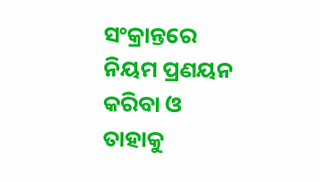ସଂକ୍ରାନ୍ତରେ ନିୟମ ପ୍ରଣୟନ କରିବା ଓ ତାହାକୁ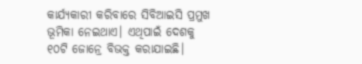କାର୍ଯ୍ୟକାରୀ କରିବାରେ ସିବିଆଇସି ପ୍ରମୁଖ ଭୂମିକା ନେଇଥାଏ। ଏଥିପାଇଁ ଦେଶକୁ ୧୦ଟି ଜୋନ୍ରେ ବିଭକ୍ତ କରାଯାଇଛି।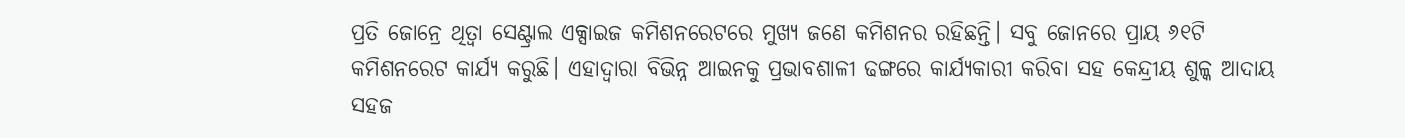ପ୍ରତି ଜୋନ୍ରେ ଥିତ୍ବା ସେଣ୍ଟ୍ରାଲ ଏକ୍ସାଇଜ କମିଶନରେଟରେ ମୁଖ୍ୟ ଜଣେ କମିଶନର ରହିଛନ୍ତି। ସବୁ ଜୋନରେ ପ୍ରାୟ ୬୧ଟି କମିଶନରେଟ କାର୍ଯ୍ୟ କରୁଛି। ଏହାଦ୍ୱାରା ବିଭିନ୍ନ ଆଇନକୁ ପ୍ରଭାବଶାଳୀ ଢଙ୍ଗରେ କାର୍ଯ୍ୟକାରୀ କରିବା ସହ କେନ୍ଦ୍ରୀୟ ଶୁଳ୍କ ଆଦାୟ ସହଜ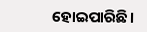ହୋଇପାରିଛି।